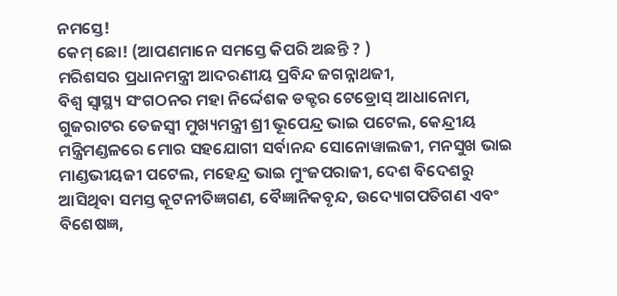ନମସ୍ତେ!
କେମ୍ ଛୋ! (ଆପଣମାନେ ସମସ୍ତେ କିପରି ଅଛନ୍ତି ? )
ମରିଶସର ପ୍ରଧାନମନ୍ତ୍ରୀ ଆଦରଣୀୟ ପ୍ରବିନ୍ଦ ଜଗନ୍ନାଥଜୀ,
ବିଶ୍ୱ ସ୍ୱାସ୍ଥ୍ୟ ସଂଗଠନର ମହା ନିର୍ଦ୍ଦେଶକ ଡକ୍ଟର ଟେଡ୍ରୋସ୍ ଆଧାନୋମ, ଗୁଜରାଟର ତେଜସ୍ୱୀ ମୁଖ୍ୟମନ୍ତ୍ରୀ ଶ୍ରୀ ଭୂପେନ୍ଦ୍ର ଭାଇ ପଟେଲ, କେନ୍ଦ୍ରୀୟ ମନ୍ତ୍ରିମଣ୍ଡଳରେ ମୋର ସହଯୋଗୀ ସର୍ବାନନ୍ଦ ସୋନୋୱାଲଜୀ, ମନସୁଖ ଭାଇ ମାଣ୍ଡଭୀୟଜୀ ପଟେଲ, ମହେନ୍ଦ୍ର ଭାଇ ମୁଂଜପରାଜୀ, ଦେଶ ବିଦେଶରୁ ଆସିଥିବା ସମସ୍ତ କୂଟନୀତିଜ୍ଞଗଣ, ବୈଜ୍ଞାନିକବୃନ୍ଦ, ଉଦ୍ୟୋଗପତିଗଣ ଏବଂ ବିଶେଷଜ୍ଞ,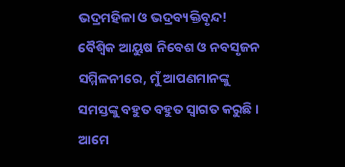ଭଦ୍ରମହିଳା ଓ ଭଦ୍ରବ୍ୟକ୍ତିବୃନ୍ଦ!
ବୈଶ୍ୱିକ ଆୟୁଷ ନିବେଶ ଓ ନବସୃଜନ ସମ୍ମିଳନୀରେ, ମୁଁ ଆପଣମାନଙ୍କୁ ସମସ୍ତଙ୍କୁ ବହୁତ ବହୁତ ସ୍ୱାଗତ କରୁଛି । ଆମେ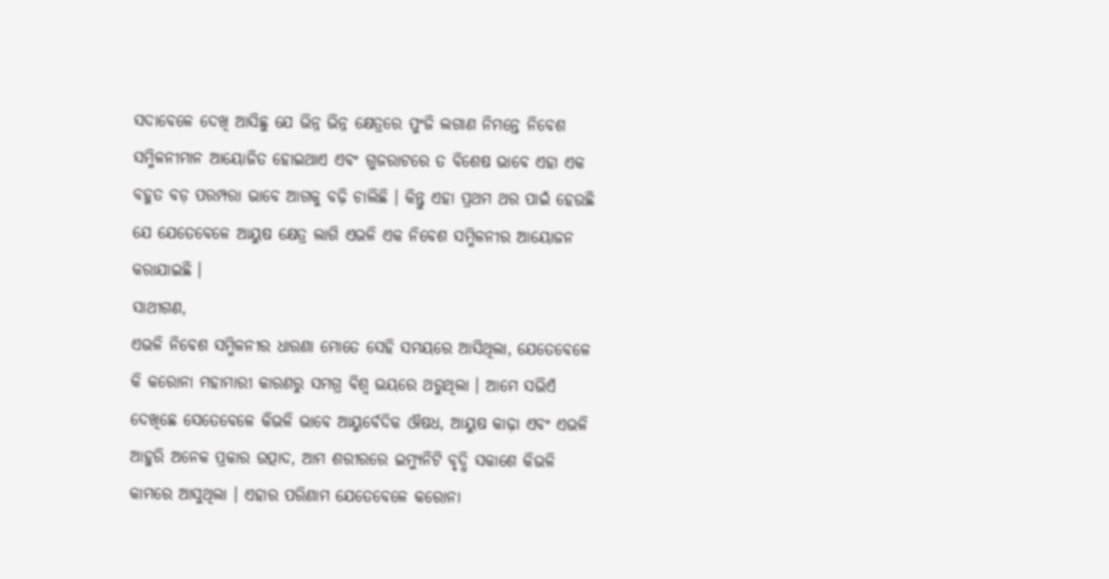ସଦାବେଳେ ଦେଖି ଆସିଛୁ ଯେ ଭିନ୍ନ ଭିନ୍ନ କ୍ଷେତ୍ରରେ ପୁଂଜି ଲଗାଣ ନିମନ୍ତେ ନିବେଶ ସମ୍ମିଳନୀମାନ ଆୟୋଜିତ ହୋଇଥାଏ ଏବଂ ଗୁଜରାଟରେ ତ ବିଶେଷ ଭାବେ ଏହା ଏକ ବହୁତ ବଡ଼ ପରମ୍ପରା ଭାବେ ଆଗକୁ ବଢ଼ି ଚାଲିଛି । କିନ୍ତୁ ଏହା ପ୍ରଥମ ଥର ପାଇଁ ହେଉଛି ଯେ ଯେତେବେଳେ ଆୟୁଷ କ୍ଷେତ୍ର ଲାଗି ଏଭଳି ଏକ ନିବେଶ ସମ୍ମିଳନୀର ଆୟୋଜନ କରାଯାଇଛି ।
ସାଥୀଗଣ,
ଏଭଳି ନିବେଶ ସମ୍ମିଳନୀର ଧାରଣା ମୋତେ ସେହି ସମୟରେ ଆସିଥିଲା, ଯେତେବେଳେ କି କରୋନା ମହାମାରୀ କାରଣରୁ ସମଗ୍ର ବିଶ୍ୱ ଭୟରେ ଥରୁଥିଲା । ଆମେ ସଭିଏଁ ଦେଖିଛେ ସେତେବେଳେ କିଭଳି ଭାବେ ଆୟୁର୍ବେଦିକ ଔଷଧ, ଆୟୁଷ କାଢ଼ା ଏବଂ ଏଭଳି ଆହୁରି ଅନେକ ପ୍ରକାର ଉତ୍ପାଦ, ଆମ ଶରୀରରେ ଇମ୍ୟୁନିଟି ବୃଦ୍ଧି ସକାଶେ କିଭଳି କାମରେ ଆସୁଥିଲା । ଏହାର ପରିଣାମ ଯେତେବେଳେ କରୋନା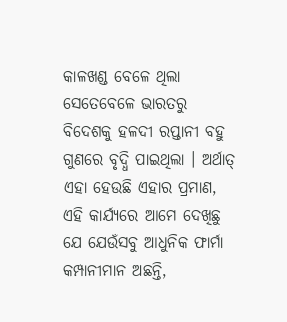କାଳଖଣ୍ଡ ବେଳେ ଥିଲା ସେତେବେଳେ ଭାରତରୁ ବିଦେଶକୁ ହଳଦୀ ରପ୍ତାନୀ ବହୁ ଗୁଣରେ ବୃଦ୍ଧି ପାଇଥିଲା । ଅର୍ଥାତ୍ ଏହା ହେଉଛି ଏହାର ପ୍ରମାଣ, ଏହି କାର୍ଯ୍ୟରେ ଆମେ ଦେଖିଛୁ ଯେ ଯେଉଁସବୁ ଆଧୁନିକ ଫାର୍ମା କମ୍ପାନୀମାନ ଅଛନ୍ତି,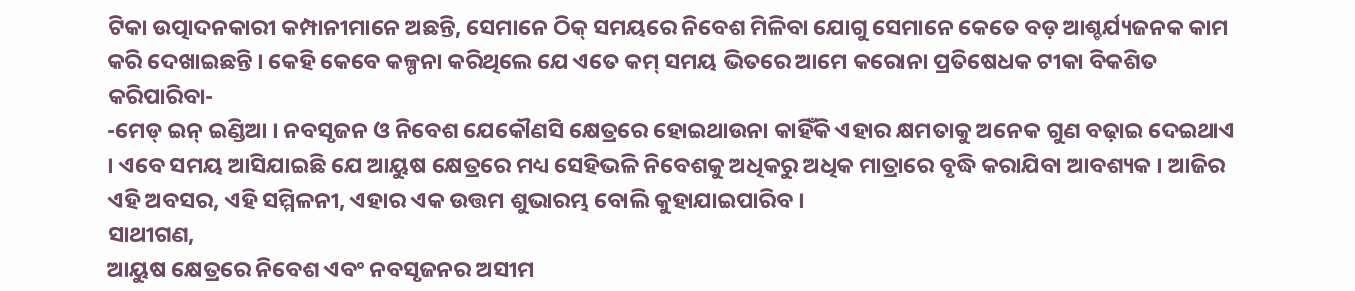ଟିକା ଉତ୍ପାଦନକାରୀ କମ୍ପାନୀମାନେ ଅଛନ୍ତି, ସେମାନେ ଠିକ୍ ସମୟରେ ନିବେଶ ମିଳିବା ଯୋଗୁ ସେମାନେ କେତେ ବଡ଼ ଆଶ୍ଚର୍ଯ୍ୟଜନକ କାମ କରି ଦେଖାଇଛନ୍ତି । କେହି କେବେ କଳ୍ପନା କରିଥିଲେ ଯେ ଏତେ କମ୍ ସମୟ ଭିତରେ ଆମେ କରୋନା ପ୍ରତିଷେଧକ ଟୀକା ବିକଶିତ କରିପାରିବା-
-ମେଡ୍ ଇନ୍ ଇଣ୍ଡିଆ । ନବସୃଜନ ଓ ନିବେଶ ଯେକୌଣସି କ୍ଷେତ୍ରରେ ହୋଇଥାଉନା କାହିଁକି ଏହାର କ୍ଷମତାକୁ ଅନେକ ଗୁଣ ବଢ଼ାଇ ଦେଇଥାଏ । ଏବେ ସମୟ ଆସିଯାଇଛି ଯେ ଆୟୁଷ କ୍ଷେତ୍ରରେ ମଧ୍ୟ ସେହିଭଳି ନିବେଶକୁ ଅଧିକରୁ ଅଧିକ ମାତ୍ରାରେ ବୃଦ୍ଧି କରାଯିବା ଆବଶ୍ୟକ । ଆଜିର ଏହି ଅବସର, ଏହି ସମ୍ମିଳନୀ, ଏହାର ଏକ ଉତ୍ତମ ଶୁଭାରମ୍ଭ ବୋଲି କୁହାଯାଇପାରିବ ।
ସାଥୀଗଣ,
ଆୟୁଷ କ୍ଷେତ୍ରରେ ନିବେଶ ଏବଂ ନବସୃଜନର ଅସୀମ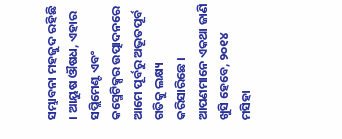ସମ୍ଭାବନା ମହଜୁଦ ରହିଛି । ଆୟୁଷ ଔଷଧ, ଏହାର ସପ୍ଲିମେଣ୍ଟ ଏବଂ କସ୍ମେଟିକ୍ସର ଉତ୍ପାଦନରେ ଆମେ ପୂର୍ବରୁ ଅଭୂତପୂର୍ବ ଗତିକୁ ଲକ୍ଷ୍ୟ କରିସାରିଛେ । ଆପଣମାନେ ଏକଥା ଜାଣି ଖୁସି ହେବେ, ୨୦୧୪ ମସିହା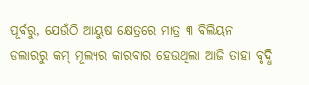ପୂର୍ବରୁ, ଯେଉଁଠି ଆୟୁଷ କ୍ଷେତ୍ରରେ ମାତ୍ର ୩ ବିଲିୟନ ଡଲାରରୁ କମ୍ ମୂଲ୍ୟର କାରବାର ହେଉଥିଲା ଆଜି ତାହା ବୃଦ୍ଧି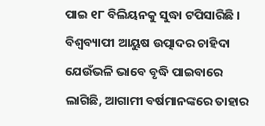ପାଇ ୧୮ ବିଲିୟନକୁ ସୁଦ୍ଧା ଟପିସାରିଛି । ବିଶ୍ୱବ୍ୟାପୀ ଆୟୁଷ ଉତ୍ପାଦର ଚାହିଦା ଯେଉଁଭଳି ଭାବେ ବୃଦ୍ଧି ପାଇବାରେ ଲାଗିଛି, ଆଗାମୀ ବର୍ଷମାନଙ୍କରେ ତାହାର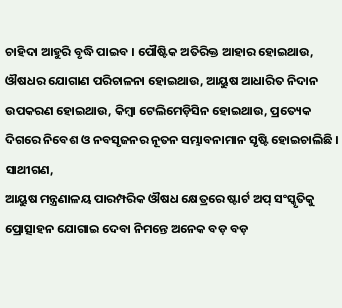ଚାହିଦା ଆହୁରି ବୃଦ୍ଧି ପାଇବ । ପୌଷ୍ଟିକ ଅତିରିକ୍ତ ଆହାର ହୋଇଥାଉ, ଔଷଧର ଯୋଗାଣ ପରିଚାଳନା ହୋଇଥାଉ, ଆୟୁଷ ଆଧାରିତ ନିଦାନ ଉପକରଣ ହୋଇଥାଉ, କିମ୍ବା ଟେଲିମେଡ଼ିସିନ ହୋଇଥାଉ, ପ୍ରତ୍ୟେକ ଦିଗରେ ନିବେଶ ଓ ନବସୃଜନର ନୂତନ ସମ୍ଭାବନାମାନ ସୃଷ୍ଟି ହୋଇଚାଲିଛି ।
ସାଥୀଗଣ,
ଆୟୁଷ ମନ୍ତ୍ରଣାଳୟ ପାରମ୍ପରିକ ଔଷଧ କ୍ଷେତ୍ରରେ ଷ୍ଟାର୍ଟ ଅପ୍ ସଂସ୍କୃତିକୁ ପ୍ରୋତ୍ସାହନ ଯୋଗାଇ ଦେବା ନିମନ୍ତେ ଅନେକ ବଡ଼ ବଡ଼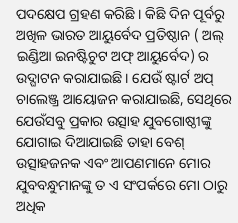ପଦକ୍ଷେପ ଗ୍ରହଣ କରିଛି । କିଛି ଦିନ ପୂର୍ବରୁ ଅଖିଳ ଭାରତ ଆୟୁର୍ବେଦ ପ୍ରତିଷ୍ଠାନ ( ଅଲ୍ ଇଣ୍ଡିଆ ଇନଷ୍ଟିଚୁଟ ଅଫ୍ ଆୟୁର୍ବେଦ) ର ଉଦ୍ଘାଟନ କରାଯାଇଛି । ଯେଉଁ ଷ୍ଟାର୍ଟ ଅପ୍ ଚାଲେଞ୍ଜ୍ର ଆୟୋଜନ କରାଯାଇଛି, ସେଥିରେ ଯେଉଁସବୁ ପ୍ରକାର ଉତ୍ସାହ ଯୁବଗୋଷ୍ଠୀଙ୍କୁ ଯୋଗାଇ ଦିଆଯାଇଛି ତାହା ବେଶ୍ ଉତ୍ସାହଜନକ ଏବଂ ଆପଣମାନେ ମୋର ଯୁବବନ୍ଧୁମାନଙ୍କୁ ତ ଏ ସଂପର୍କରେ ମୋ ଠାରୁ ଅଧିକ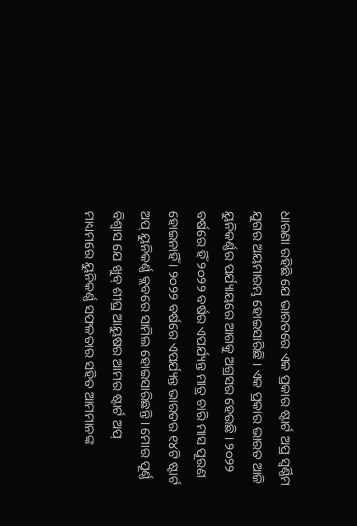ଧାରଣା ରହିଛି ଯେ ଭାରତରେ ଏକ ପ୍ରକାର ଷ୍ଟାର୍ଟ ଅପ୍ର ସ୍ୱର୍ଣ୍ଣିମ ଯୁଗର ଅୟମାରମ୍ଭ ହୋଇସାରିଛି । ଏକ ପ୍ରକାର ଭାରତ ଆଜି ୟୁନିକର୍ଣ୍ଣର ପର୍ଯ୍ୟାୟରେ ଆଗକୁ ଅଗ୍ରସର ହେଉଛି । ୨୦୨୨ ବର୍ଷରେ ହିଁ ୨୦୨୨ ବର୍ଷର ଏପର୍ଯ୍ୟନ୍ତ ମାତ୍ର ଚାରି ମାସ ପୂରଣ ହୋଇନାହିଁ । ୨୦୨୨ ବର୍ଷରେ ଏପର୍ଯ୍ୟନ୍ତ ଭାରତର ୧୪ଟି ଷ୍ଟାର୍ଟ ଅପ୍ ୟୁନିକର୍ଣ୍ଣ କ୍ଲବରେ ସାମିଲ ହୋଇସାରିଛନ୍ତି । ମୋର ପୂର୍ଣ୍ଣ ବିଶ୍ୱାସ ଯେ ଖୁବ୍ ଶୀଘ୍ର ଆୟୁଷର ଆମର ଷ୍ଟାର୍ଟ ଅପ୍ ମାଧ୍ୟମରେ ୟୁନିକର୍ଣ୍ଣ ସଫଳତାର ସହିତ ଆମମାନଙ୍କ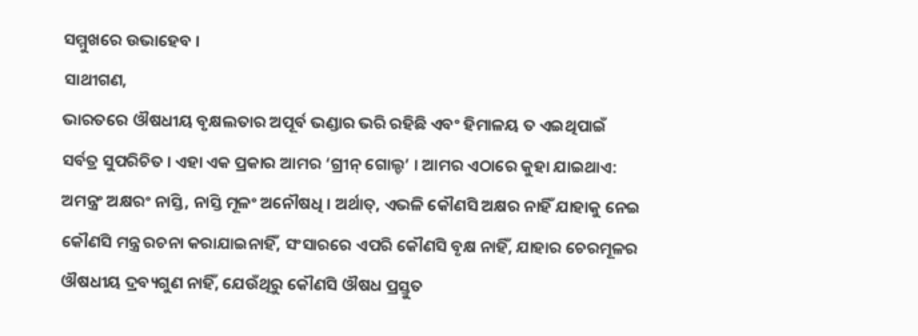ସମ୍ମୁଖରେ ଉଭାହେବ ।
ସାଥୀଗଣ,
ଭାରତରେ ଔଷଧୀୟ ବୃକ୍ଷଲତାର ଅପୂର୍ବ ଭଣ୍ଡାର ଭରି ରହିଛି ଏବଂ ହିମାଳୟ ତ ଏଇଥିପାଇଁ ସର୍ବତ୍ର ସୁପରିଚିତ । ଏହା ଏକ ପ୍ରକାର ଆମର ‘ଗ୍ରୀନ୍ ଗୋଲ୍ଡ’ । ଆମର ଏଠାରେ କୁହା ଯାଇଥାଏ: ଅମନ୍ତ୍ରଂ ଅକ୍ଷରଂ ନାସ୍ତି, ନାସ୍ତି ମୂଳଂ ଅନୌଷଧି । ଅର୍ଥାତ୍, ଏଭଳି କୌଣସି ଅକ୍ଷର ନାହିଁ ଯାହାକୁ ନେଇ କୌଣସି ମନ୍ତ୍ର ରଚନା କରାଯାଇନାହିଁ, ସଂସାରରେ ଏପରି କୌଣସି ବୃକ୍ଷ ନାହିଁ, ଯାହାର ଚେରମୂଳର ଔଷଧୀୟ ଦ୍ରବ୍ୟଗୁଣ ନାହିଁ, ଯେଉଁଥିରୁ କୌଣସି ଔଷଧ ପ୍ରସ୍ତୁତ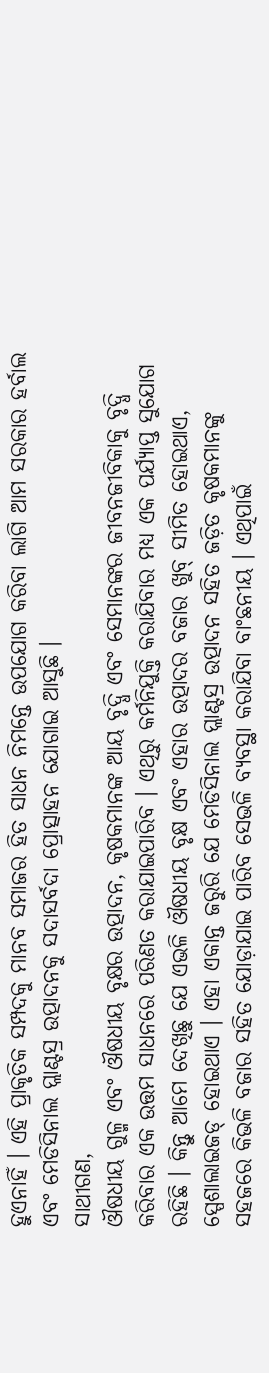ହୁଏନାହିଁ । ଏହି ପ୍ରାକୃତିକ ସମ୍ପଦକୁ ମାନବ ସମାଜର ହିତ ସାଧନ ନିମନ୍ତେ ଉପଯୋଗ କରିବା ଲାଗି ଆମ ସରକାର ହର୍ବାଲ ଏବଂ ମେଡିସିନାଲ ପ୍ଲାଣ୍ଟସ୍ର ଉତ୍ପାଦନକୁ ସଦାସର୍ବଦା ପ୍ରୋତ୍ସାହନ ଯୋଗାଇ ଆସୁଛି ।
ସାଥୀଗଣ,
ଔଷଧୀୟ ଗୁଳ୍ମ ଏବଂ ଔଷଧୀୟ ବୃକ୍ଷର ଉତ୍ପାଦନ, କୃଷକମାନଙ୍କ ଆୟ ବୃଦ୍ଧି ଏବଂ ସେମାନଙ୍କର ଜୀବନଜୀବିକାକୁ ବୃଦ୍ଧି କରିବାର ଏକ ଉତ୍ତମ ସାଧନରେ ପରିଣତ କରାଯାଇପାରିବ । ଏଥିରୁ କର୍ମନିଯୁକ୍ତି କରାଯିବାର ମଧ୍ୟ ଏକ ପର୍ଯ୍ୟାପ୍ତ ସୁଯୋଗ ରହିଛି । କିନ୍ତୁ ଆମେ ଦେଖିଛୁ ଯେ ଏଭଳି ଔଷଧୀୟ ବୃକ୍ଷ ଏବଂ ଏହାର ଉତ୍ପାଦର ବଜାର ଖୁବ୍ ସୀମିତ ହୋଇଥାଏ, ସ୍ପେଶାଲାଇଜଡ୍ ହୋଇଥାଏ । ଏହା ଏକାନ୍ତ ଜରୁରି ଯେ ମେଡିସିନାଲ ପ୍ଲାଣ୍ଟସ୍ର ଉତ୍ପାଦନ ସହିତ ଜଡ଼ିତ କୃଷକମାନଙ୍କୁ ସହଜରେ କିଭଳି ବଜାର ସହିତ ଯୋଡ଼ାଯାଇ ପାରିବ ସେଭଳି ବ୍ୟବସ୍ଥା କରାଯିବା ବାଂଛନୀୟ । ଏଥିପାଇଁ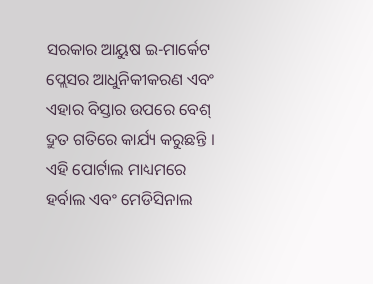ସରକାର ଆୟୁଷ ଇ-ମାର୍କେଟ ପ୍ଲେସର ଆଧୁନିକୀକରଣ ଏବଂ ଏହାର ବିସ୍ତାର ଉପରେ ବେଶ୍ ଦ୍ରୁତ ଗତିରେ କାର୍ଯ୍ୟ କରୁଛନ୍ତି । ଏହି ପୋର୍ଟାଲ ମାଧ୍ୟମରେ ହର୍ବାଲ ଏବଂ ମେଡିସିନାଲ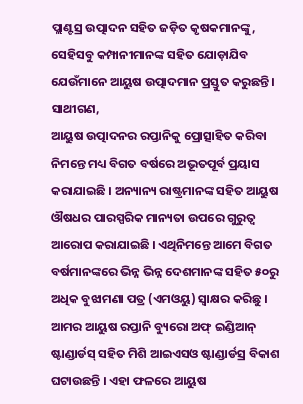ପ୍ଲାଣ୍ଟସ୍ର ଉତ୍ପାଦନ ସହିତ ଜଡ଼ିତ କୃଷକମାନଙ୍କୁ, ସେହିସବୁ କମ୍ପାନୀମାନଙ୍କ ସହିତ ଯୋଡ଼ାଯିବ ଯେଉଁମାନେ ଆୟୁଷ ଉତ୍ପାଦମାନ ପ୍ରସ୍ତୁତ କରୁଛନ୍ତି ।
ସାଥୀଗଣ,
ଆୟୁଷ ଉତ୍ପାଦନର ରପ୍ତାନିକୁ ପ୍ରୋତ୍ସାହିତ କରିବା ନିମନ୍ତେ ମଧ୍ୟ ବିଗତ ବର୍ଷରେ ଅଭୂତପୂର୍ବ ପ୍ରୟାସ କରାଯାଇଛି । ଅନ୍ୟାନ୍ୟ ରାଷ୍ଟ୍ରମାନଙ୍କ ସହିତ ଆୟୁଷ ଔଷଧର ପାରସ୍ପରିକ ମାନ୍ୟତା ଉପରେ ଗୁରୁତ୍ୱ ଆରୋପ କରାଯାଇଛି । ଏଥିନିମନ୍ତେ ଆମେ ବିଗତ ବର୍ଷମାନଙ୍କରେ ଭିନ୍ନ ଭିନ୍ନ ଦେଶମାନଙ୍କ ସହିତ ୫୦ରୁ ଅଧିକ ବୁଝାମଣା ପତ୍ର (ଏମଓୟୁ) ସ୍ୱାକ୍ଷର କରିଛୁ । ଆମର ଆୟୁଷ ରପ୍ତାନି ବ୍ୟୁରୋ ଅଫ୍ ଇଣ୍ଡିଆନ୍ ଷ୍ଟାଣ୍ଡାର୍ଡସ୍ ସହିତ ମିଶି ଆଇଏସଓ ଷ୍ଟାଣ୍ଡାର୍ଡସ୍ର ବିକାଶ ଘଟାଉଛନ୍ତି । ଏହା ଫଳରେ ଆୟୁଷ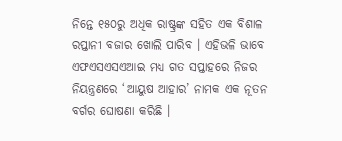ନିନ୍ତେ ୧୫୦ରୁ ଅଧିକ ରାଷ୍ଟ୍ରଙ୍କ ସହିତ ଏକ ବିଶାଳ ରପ୍ତାନୀ ବଜାର ଖୋଲି ପାରିବ । ଏହିଭଳି ଭାବେ ଏଫଏସଏସଏଆଇ ମଧ୍ୟ ଗତ ସପ୍ତାହରେ ନିଜର ନିୟନ୍ତ୍ରଣରେ ‘ଆୟୁଷ ଆହାର’ ନାମକ ଏକ ନୂତନ ବର୍ଗର ଘୋଷଣା କରିଛି ।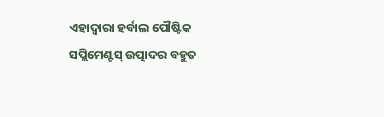ଏହାଦ୍ୱାରା ହର୍ବାଲ ପୌଷ୍ଟିକ ସପ୍ଲିମେଣ୍ଟସ୍ ଉତ୍ପାଦର ବହୁତ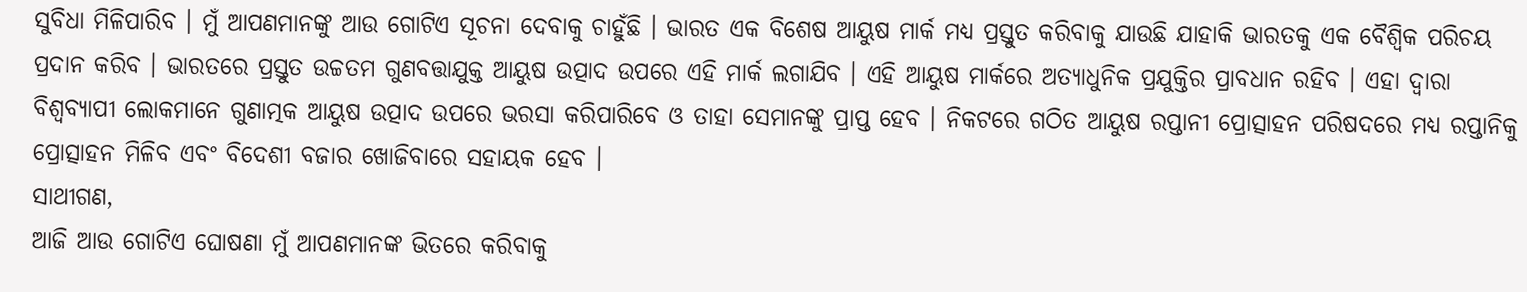ସୁବିଧା ମିଳିପାରିବ । ମୁଁ ଆପଣମାନଙ୍କୁ ଆଉ ଗୋଟିଏ ସୂଚନା ଦେବାକୁ ଚାହୁଁଛି । ଭାରତ ଏକ ବିଶେଷ ଆୟୁଷ ମାର୍କ ମଧ୍ୟ ପ୍ରସ୍ତୁତ କରିବାକୁ ଯାଉଛି ଯାହାକି ଭାରତକୁ ଏକ ବୈଶ୍ୱିକ ପରିଚୟ ପ୍ରଦାନ କରିବ । ଭାରତରେ ପ୍ରସ୍ତୁତ ଉଚ୍ଚତମ ଗୁଣବତ୍ତାଯୁକ୍ତ ଆୟୁଷ ଉତ୍ପାଦ ଉପରେ ଏହି ମାର୍କ ଲଗାଯିବ । ଏହି ଆୟୁଷ ମାର୍କରେ ଅତ୍ୟାଧୁନିକ ପ୍ରଯୁକ୍ତିର ପ୍ରାବଧାନ ରହିବ । ଏହା ଦ୍ୱାରା ବିଶ୍ୱବ୍ୟାପୀ ଲୋକମାନେ ଗୁଣାତ୍ମକ ଆୟୁଷ ଉତ୍ପାଦ ଉପରେ ଭରସା କରିପାରିବେ ଓ ତାହା ସେମାନଙ୍କୁ ପ୍ରାପ୍ତ ହେବ । ନିକଟରେ ଗଠିତ ଆୟୁଷ ରପ୍ତାନୀ ପ୍ରୋତ୍ସାହନ ପରିଷଦରେ ମଧ୍ୟ ରପ୍ତାନିକୁ ପ୍ରୋତ୍ସାହନ ମିଳିବ ଏବଂ ବିଦେଶୀ ବଜାର ଖୋଜିବାରେ ସହାୟକ ହେବ ।
ସାଥୀଗଣ,
ଆଜି ଆଉ ଗୋଟିଏ ଘୋଷଣା ମୁଁ ଆପଣମାନଙ୍କ ଭିତରେ କରିବାକୁ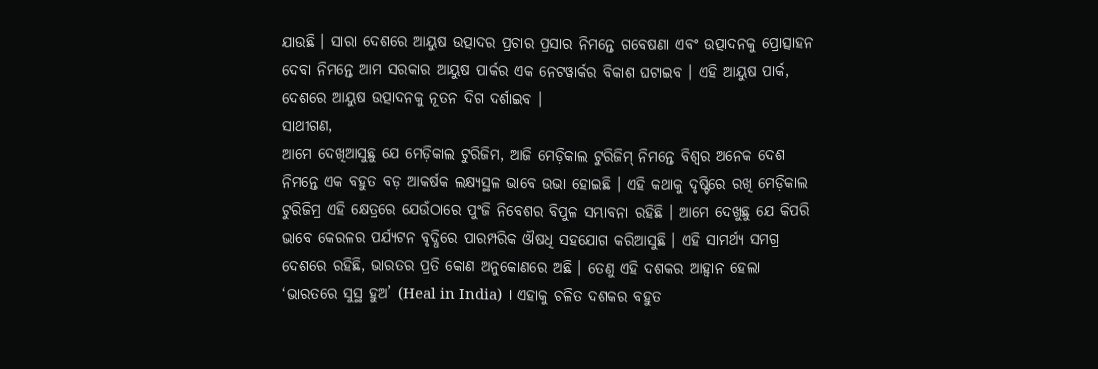ଯାଉଛି । ସାରା ଦେଶରେ ଆୟୁଷ ଉତ୍ପାଦର ପ୍ରଚାର ପ୍ରସାର ନିମନ୍ତେ ଗବେଷଣା ଏବଂ ଉତ୍ପାଦନକୁ ପ୍ରୋତ୍ସାହନ ଦେବା ନିମନ୍ତେ ଆମ ସରକାର ଆୟୁଷ ପାର୍କର ଏକ ନେଟୱାର୍କର ବିକାଶ ଘଟାଇବ । ଏହି ଆୟୁଷ ପାର୍କ, ଦେଶରେ ଆୟୁଷ ଉତ୍ପାଦନକୁ ନୂତନ ଦିଗ ଦର୍ଶାଇବ ।
ସାଥୀଗଣ,
ଆମେ ଦେଖିଆସୁଛୁ ଯେ ମେଡ଼ିକାଲ ଟୁରିଜିମ, ଆଜି ମେଡ଼ିକାଲ ଟୁରିଜିମ୍ ନିମନ୍ତେ ବିଶ୍ୱର ଅନେକ ଦେଶ ନିମନ୍ତେ ଏକ ବହୁତ ବଡ଼ ଆକର୍ଷକ ଲକ୍ଷ୍ୟସ୍ଥଳ ଭାବେ ଉଭା ହୋଇଛି । ଏହି କଥାକୁ ଦୃଷ୍ଟିରେ ରଖି ମେଡ଼ିକାଲ ଟୁରିଜିମ୍ର ଏହି କ୍ଷେତ୍ରରେ ଯେଉଁଠାରେ ପୁଂଜି ନିବେଶର ବିପୁଳ ସମ୍ଭାବନା ରହିଛି । ଆମେ ଦେଖୁଛୁ ଯେ କିପରି ଭାବେ କେରଳର ପର୍ଯ୍ୟଟନ ବୃଦ୍ଧିରେ ପାରମ୍ପରିକ ଔଷଧି ସହଯୋଗ କରିଆସୁଛି । ଏହି ସାମର୍ଥ୍ୟ ସମଗ୍ର ଦେଶରେ ରହିଛି, ଭାରତର ପ୍ରତି କୋଣ ଅନୁକୋଣରେ ଅଛି । ତେଣୁ ଏହି ଦଶକର ଆହ୍ୱାନ ହେଲା ‘ଭାରତରେ ସୁସ୍ଥ ହୁଅ’ (Heal in India) । ଏହାକୁ ଚଳିତ ଦଶକର ବହୁତ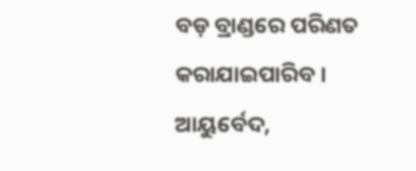ବଡ଼ ବ୍ରାଣ୍ଡରେ ପରିଣତ କରାଯାଇପାରିବ । ଆୟୁର୍ବେଦ,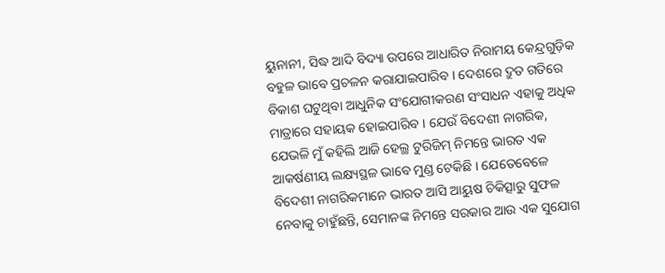ୟୁନାନୀ, ସିଦ୍ଧ ଆଦି ବିଦ୍ୟା ଉପରେ ଆଧାରିତ ନିରାମୟ କେନ୍ଦ୍ରଗୁଡ଼ିକ ବହୁଳ ଭାବେ ପ୍ରଚଳନ କରାଯାଇପାରିବ । ଦେଶରେ ଦ୍ରୁତ ଗତିରେ ବିକାଶ ଘଟୁଥିବା ଆଧୁନିକ ସଂଯୋଗୀକରଣ ସଂସାଧନ ଏହାକୁ ଅଧିକ ମାତ୍ରାରେ ସହାୟକ ହୋଇପାରିବ । ଯେଉଁ ବିଦେଶୀ ନାଗରିକ, ଯେଭଳି ମୁଁ କହିଲି ଆଜି ହେଲ୍ଥ ଟୁରିଜିମ୍ ନିମନ୍ତେ ଭାରତ ଏକ ଆକର୍ଷଣୀୟ ଲକ୍ଷ୍ୟସ୍ଥଳ ଭାବେ ମୁଣ୍ଡ ଟେକିଛି । ଯେତେବେଳେ ବିଦେଶୀ ନାଗରିକମାନେ ଭାରତ ଆସି ଆୟୁଷ ଚିକିତ୍ସାରୁ ସୁଫଳ ନେବାକୁ ଚାହୁଁଛନ୍ତି, ସେମାନଙ୍କ ନିମନ୍ତେ ସରକାର ଆଉ ଏକ ସୁଯୋଗ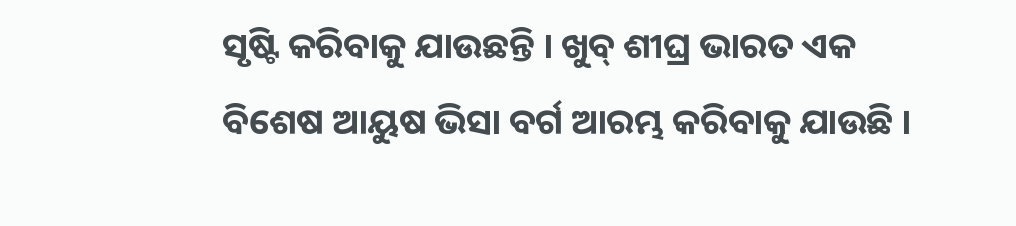ସୃଷ୍ଟି କରିବାକୁ ଯାଉଛନ୍ତି । ଖୁବ୍ ଶୀଘ୍ର ଭାରତ ଏକ ବିଶେଷ ଆୟୁଷ ଭିସା ବର୍ଗ ଆରମ୍ଭ କରିବାକୁ ଯାଉଛି ।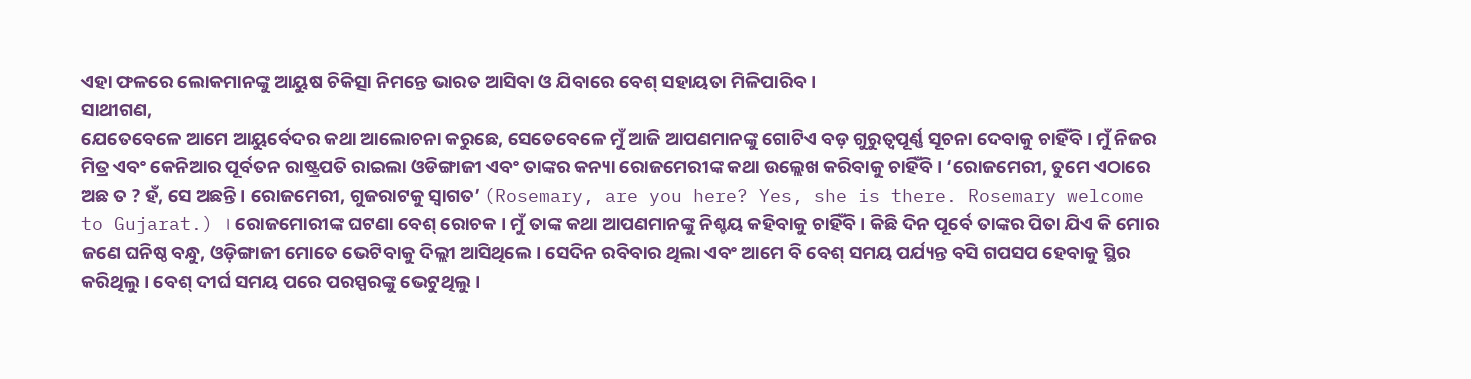ଏହା ଫଳରେ ଲୋକମାନଙ୍କୁ ଆୟୁଷ ଚିକିତ୍ସା ନିମନ୍ତେ ଭାରତ ଆସିବା ଓ ଯିବାରେ ବେଶ୍ ସହାୟତା ମିଳିପାରିବ ।
ସାଥୀଗଣ,
ଯେତେବେଳେ ଆମେ ଆୟୁର୍ବେଦର କଥା ଆଲୋଚନା କରୁଛେ, ସେତେବେଳେ ମୁଁ ଆଜି ଆପଣମାନଙ୍କୁ ଗୋଟିଏ ବଡ଼ ଗୁରୁତ୍ୱପୂର୍ଣ୍ଣ ସୂଚନା ଦେବାକୁ ଚାହିଁବି । ମୁଁ ନିଜର ମିତ୍ର ଏବଂ କେନିଆର ପୂର୍ବତନ ରାଷ୍ଟ୍ରପତି ରାଇଲା ଓଡିଙ୍ଗାଜୀ ଏବଂ ତାଙ୍କର କନ୍ୟା ରୋଜମେରୀଙ୍କ କଥା ଉଲ୍ଲେଖ କରିବାକୁ ଚାହିଁବି । ‘ରୋଜମେରୀ, ତୁମେ ଏଠାରେ ଅଛ ତ ? ହଁ, ସେ ଅଛନ୍ତି । ରୋଜମେରୀ, ଗୁଜରାଟକୁ ସ୍ୱାଗତ’ (Rosemary, are you here? Yes, she is there. Rosemary welcome to Gujarat.) । ରୋଜମୋରୀଙ୍କ ଘଟଣା ବେଶ୍ ରୋଚକ । ମୁଁ ତାଙ୍କ କଥା ଆପଣମାନଙ୍କୁ ନିଶ୍ଚୟ କହିବାକୁ ଚାହିଁବି । କିଛି ଦିନ ପୂର୍ବେ ତାଙ୍କର ପିତା ଯିଏ କି ମୋର ଜଣେ ଘନିଷ୍ଠ ବନ୍ଧୁ, ଓଡ଼ିଙ୍ଗାଜୀ ମୋତେ ଭେଟିବାକୁ ଦିଲ୍ଲୀ ଆସିଥିଲେ । ସେଦିନ ରବିବାର ଥିଲା ଏବଂ ଆମେ ବି ବେଶ୍ ସମୟ ପର୍ଯ୍ୟନ୍ତ ବସି ଗପସପ ହେବାକୁ ସ୍ଥିର କରିଥିଲୁ । ବେଶ୍ ଦୀର୍ଘ ସମୟ ପରେ ପରସ୍ପରଙ୍କୁ ଭେଟୁଥିଲୁ ।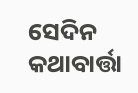ସେଦିନ କଥାବାର୍ତ୍ତା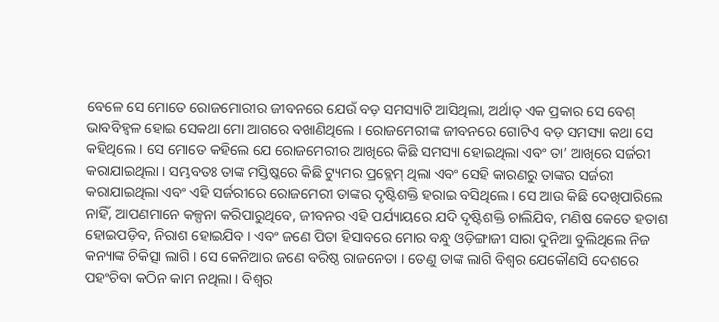ବେଳେ ସେ ମୋତେ ରୋଜମୋରୀର ଜୀବନରେ ଯେଉଁ ବଡ଼ ସମସ୍ୟାଟି ଆସିଥିଲା, ଅର୍ଥାତ୍ ଏକ ପ୍ରକାର ସେ ବେଶ୍ ଭାବବିହ୍ୱଳ ହୋଇ ସେକଥା ମୋ ଆଗରେ ବଖାଣିଥିଲେ । ରୋଜମେରୀଙ୍କ ଜୀବନରେ ଗୋଟିଏ ବଡ଼ ସମସ୍ୟା କଥା ସେ କହିଥିଲେ । ସେ ମୋତେ କହିଲେ ଯେ ରୋଜମେରୀର ଆଖିରେ କିଛି ସମସ୍ୟା ହୋଇଥିଲା ଏବଂ ତା’ ଆଖିରେ ସର୍ଜରୀ କରାଯାଇଥିଲା । ସମ୍ଭବତଃ ତାଙ୍କ ମସ୍ତିଷ୍କରେ କିଛି ଟ୍ୟୁମର ପ୍ରବ୍ଲେମ୍ ଥିଲା ଏବଂ ସେହି କାରଣରୁ ତାଙ୍କର ସର୍ଜରୀ କରାଯାଇଥିଲା ଏବଂ ଏହି ସର୍ଜରୀରେ ରୋଜମେରୀ ତାଙ୍କର ଦୃଷ୍ଟିଶକ୍ତି ହରାଇ ବସିଥିଲେ । ସେ ଆଉ କିଛି ଦେଖିପାରିଲେ ନାହିଁ, ଆପଣମାନେ କଳ୍ପନା କରିପାରୁଥିବେ, ଜୀବନର ଏହି ପର୍ଯ୍ୟାୟରେ ଯଦି ଦୃଷ୍ଟିଶକ୍ତି ଚାଲିଯିବ, ମଣିଷ କେତେ ହତାଶ ହୋଇପଡ଼ିବ, ନିରାଶ ହୋଇଯିବ । ଏବଂ ଜଣେ ପିତା ହିସାବରେ ମୋର ବନ୍ଧୁ ଓଡ଼ିଙ୍ଗାଜୀ ସାରା ଦୁନିଆ ବୁଲିଥିଲେ ନିଜ କନ୍ୟାଙ୍କ ଚିକିତ୍ସା ଲାଗି । ସେ କେନିଆର ଜଣେ ବରିଷ୍ଠ ରାଜନେତା । ତେଣୁ ତାଙ୍କ ଲାଗି ବିଶ୍ୱର ଯେକୌଣସି ଦେଶରେ ପହଂଚିବା କଠିନ କାମ ନଥିଲା । ବିଶ୍ୱର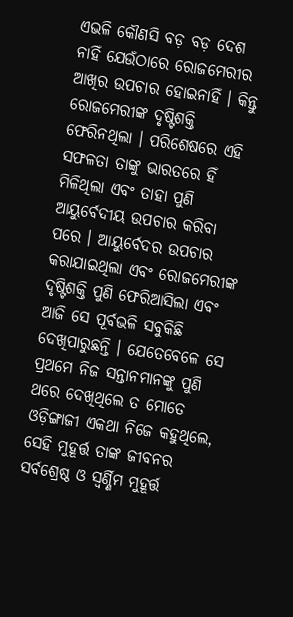ଏଭଳି କୌଣସି ବଡ଼ ବଡ଼ ଦେଶ ନାହିଁ ଯେଉଁଠାରେ ରୋଜମେରୀର ଆଖିର ଉପଚାର ହୋଇନାହିଁ । କିନ୍ତୁ ରୋଜମେରୀଙ୍କ ଦୃଷ୍ଟିଶକ୍ତି ଫେରିନଥିଲା । ପରିଶେଷରେ ଏହି ସଫଳତା ତାଙ୍କୁ ଭାରତରେ ହିଁ ମିଳିଥିଲା ଏବଂ ତାହା ପୁଣି ଆୟୁର୍ବେଦୀୟ ଉପଚାର କରିବା ପରେ । ଆୟୁର୍ବେଦର ଉପଚାର କରାଯାଇଥିଲା ଏବଂ ରୋଜମେରୀଙ୍କ ଦୃଷ୍ଟିଶକ୍ତି ପୁଣି ଫେରିଆସିଲା ଏବଂ ଆଜି ସେ ପୂର୍ବଭଳି ସବୁକିଛି ଦେଖିପାରୁଛନ୍ତି । ଯେତେବେଳେ ସେ ପ୍ରଥମେ ନିଜ ସନ୍ତାନମାନଙ୍କୁ ପୁଣି ଥରେ ଦେଖିଥିଲେ ତ ମୋତେ ଓଡ଼ିଙ୍ଗାଜୀ ଏକଥା ନିଜେ କହୁଥିଲେ, ସେହି ମୁହୂର୍ତ୍ତ ତାଙ୍କ ଜୀବନର ସର୍ବଶ୍ରେଷ୍ଠ ଓ ସ୍ୱର୍ଣ୍ଣିମ ମୁହୂର୍ତ୍ତ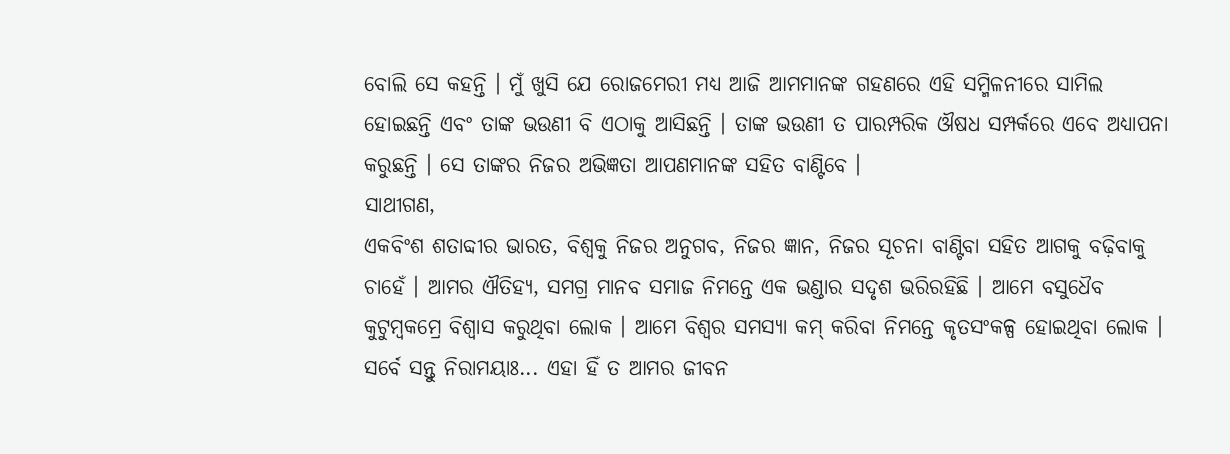ବୋଲି ସେ କହନ୍ତି । ମୁଁ ଖୁସି ଯେ ରୋଜମେରୀ ମଧ୍ୟ ଆଜି ଆମମାନଙ୍କ ଗହଣରେ ଏହି ସମ୍ମିଳନୀରେ ସାମିଲ ହୋଇଛନ୍ତି ଏବଂ ତାଙ୍କ ଭଉଣୀ ବି ଏଠାକୁ ଆସିଛନ୍ତି । ତାଙ୍କ ଭଉଣୀ ତ ପାରମ୍ପରିକ ଔଷଧ ସମ୍ପର୍କରେ ଏବେ ଅଧ୍ୟାପନା କରୁଛନ୍ତି । ସେ ତାଙ୍କର ନିଜର ଅଭିଜ୍ଞତା ଆପଣମାନଙ୍କ ସହିତ ବାଣ୍ଟିବେ ।
ସାଥୀଗଣ,
ଏକବିଂଶ ଶତାବ୍ଦୀର ଭାରତ, ବିଶ୍ୱକୁ ନିଜର ଅନୁଗବ, ନିଜର ଜ୍ଞାନ, ନିଜର ସୂଚନା ବାଣ୍ଟିବା ସହିତ ଆଗକୁ ବଢ଼ିବାକୁ ଚାହେଁ । ଆମର ଐତିହ୍ୟ, ସମଗ୍ର ମାନବ ସମାଜ ନିମନ୍ତେ ଏକ ଭଣ୍ଡାର ସଦୃଶ ଭରିରହିଛି । ଆମେ ବସୁଧୈବ କୁଟୁମ୍ବକମ୍ରେ ବିଶ୍ୱାସ କରୁଥିବା ଲୋକ । ଆମେ ବିଶ୍ୱର ସମସ୍ୟା କମ୍ କରିବା ନିମନ୍ତେ କୃତସଂକଳ୍ପ ହୋଇଥିବା ଲୋକ । ସର୍ବେ ସନ୍ତୁ ନିରାମୟାଃ... ଏହା ହିଁ ତ ଆମର ଜୀବନ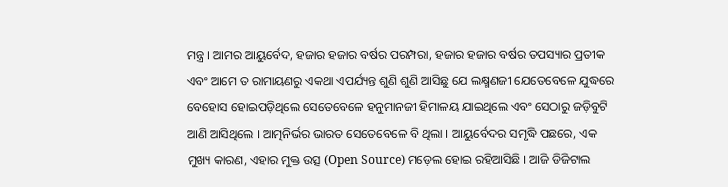ମନ୍ତ୍ର । ଆମର ଆୟୁର୍ବେଦ, ହଜାର ହଜାର ବର୍ଷର ପରମ୍ପରା, ହଜାର ହଜାର ବର୍ଷର ତପସ୍ୟାର ପ୍ରତୀକ ଏବଂ ଆମେ ତ ରାମାୟଣରୁ ଏକଥା ଏପର୍ଯ୍ୟନ୍ତ ଶୁଣି ଶୁଣି ଆସିଛୁ ଯେ ଲକ୍ଷ୍ମଣଜୀ ଯେତେବେଳେ ଯୁଦ୍ଧରେ ବେହୋସ ହୋଇପଡ଼ିଥିଲେ ସେତେବେଳେ ହନୁମାନଜୀ ହିମାଳୟ ଯାଇଥିଲେ ଏବଂ ସେଠାରୁ ଜଡ଼ିବୁଟି ଆଣି ଆସିଥିଲେ । ଆତ୍ମନିର୍ଭର ଭାରତ ସେତେବେଳେ ବି ଥିଲା । ଆୟୁର୍ବେଦର ସମୃଦ୍ଧି ପଛରେ, ଏକ ମୁଖ୍ୟ କାରଣ, ଏହାର ମୁକ୍ତ ଉତ୍ସ (Open Source) ମଡ଼େଲ ହୋଇ ରହିଆସିଛି । ଆଜି ଡିଜିଟାଲ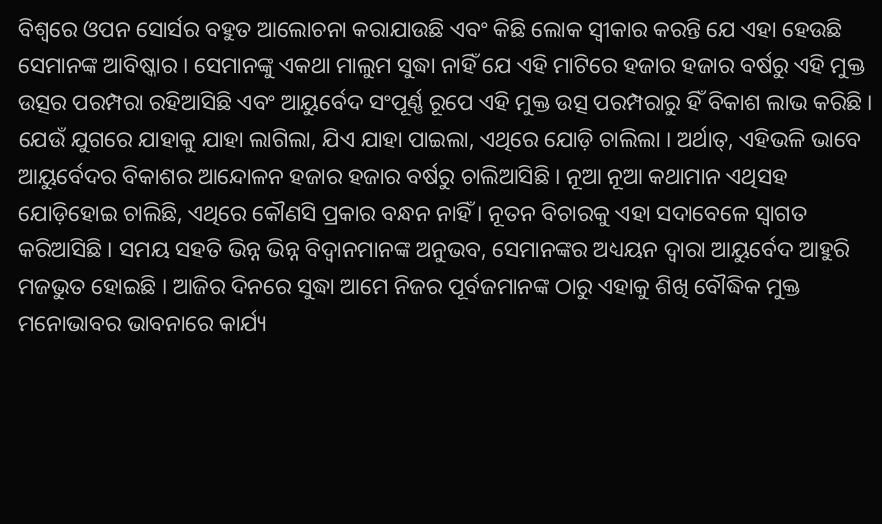ବିଶ୍ୱରେ ଓପନ ସୋର୍ସର ବହୁତ ଆଲୋଚନା କରାଯାଉଛି ଏବଂ କିଛି ଲୋକ ସ୍ୱୀକାର କରନ୍ତି ଯେ ଏହା ହେଉଛି ସେମାନଙ୍କ ଆବିଷ୍କାର । ସେମାନଙ୍କୁ ଏକଥା ମାଲୁମ ସୁଦ୍ଧା ନାହିଁ ଯେ ଏହି ମାଟିରେ ହଜାର ହଜାର ବର୍ଷରୁ ଏହି ମୁକ୍ତ ଉତ୍ସର ପରମ୍ପରା ରହିଆସିଛି ଏବଂ ଆୟୁର୍ବେଦ ସଂପୂର୍ଣ୍ଣ ରୂପେ ଏହି ମୁକ୍ତ ଉତ୍ସ ପରମ୍ପରାରୁ ହିଁ ବିକାଶ ଲାଭ କରିଛି । ଯେଉଁ ଯୁଗରେ ଯାହାକୁ ଯାହା ଲାଗିଲା, ଯିଏ ଯାହା ପାଇଲା, ଏଥିରେ ଯୋଡ଼ି ଚାଲିଲା । ଅର୍ଥାତ୍, ଏହିଭଳି ଭାବେ ଆୟୁର୍ବେଦର ବିକାଶର ଆନ୍ଦୋଳନ ହଜାର ହଜାର ବର୍ଷରୁ ଚାଲିଆସିଛି । ନୂଆ ନୂଆ କଥାମାନ ଏଥିସହ ଯୋଡ଼ିହୋଇ ଚାଲିଛି, ଏଥିରେ କୌଣସି ପ୍ରକାର ବନ୍ଧନ ନାହିଁ । ନୂତନ ବିଚାରକୁ ଏହା ସଦାବେଳେ ସ୍ୱାଗତ କରିଆସିଛି । ସମୟ ସହତି ଭିନ୍ନ ଭିନ୍ନ ବିଦ୍ୱାନମାନଙ୍କ ଅନୁଭବ, ସେମାନଙ୍କର ଅଧ୍ୟୟନ ଦ୍ୱାରା ଆୟୁର୍ବେଦ ଆହୁରି ମଜଭୁତ ହୋଇଛି । ଆଜିର ଦିନରେ ସୁଦ୍ଧା ଆମେ ନିଜର ପୂର୍ବଜମାନଙ୍କ ଠାରୁ ଏହାକୁ ଶିଖି ବୌଦ୍ଧିକ ମୁକ୍ତ ମନୋଭାବର ଭାବନାରେ କାର୍ଯ୍ୟ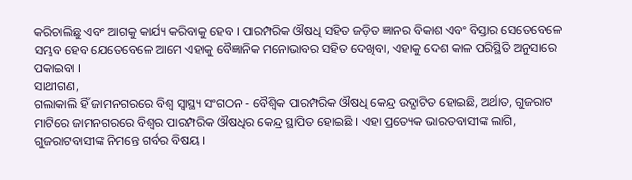କରିଚାଲିଛୁ ଏବଂ ଆଗକୁ କାର୍ଯ୍ୟ କରିବାକୁ ହେବ । ପାରମ୍ପରିକ ଔଷଧି ସହିତ ଜଡ଼ିତ ଜ୍ଞାନର ବିକାଶ ଏବଂ ବିସ୍ତାର ସେତେବେଳେ ସମ୍ଭବ ହେବ ଯେତେବେଳେ ଆମେ ଏହାକୁ ବୈଜ୍ଞାନିକ ମନୋଭାବର ସହିତ ଦେଖିବା, ଏହାକୁ ଦେଶ କାଳ ପରିସ୍ଥିତି ଅନୁସାରେ ପକାଇବା ।
ସାଥୀଗଣ,
ଗଲାକାଲି ହିଁ ଜାମନଗରରେ ବିଶ୍ୱ ସ୍ୱାସ୍ଥ୍ୟ ସଂଗଠନ - ବୈଶ୍ୱିକ ପାରମ୍ପରିକ ଔଷଧି କେନ୍ଦ୍ର ଉଦ୍ଘାଟିତ ହୋଇଛି, ଅର୍ଥାତ, ଗୁଜରାଟ ମାଟିରେ ଜାମନଗରରେ ବିଶ୍ୱର ପାରମ୍ପରିକ ଔଷଧିର କେନ୍ଦ୍ର ସ୍ଥାପିତ ହୋଇଛି । ଏହା ପ୍ରତ୍ୟେକ ଭାରତବାସୀଙ୍କ ଲାଗି, ଗୁଜରାଟବାସୀଙ୍କ ନିମନ୍ତେ ଗର୍ବର ବିଷୟ ।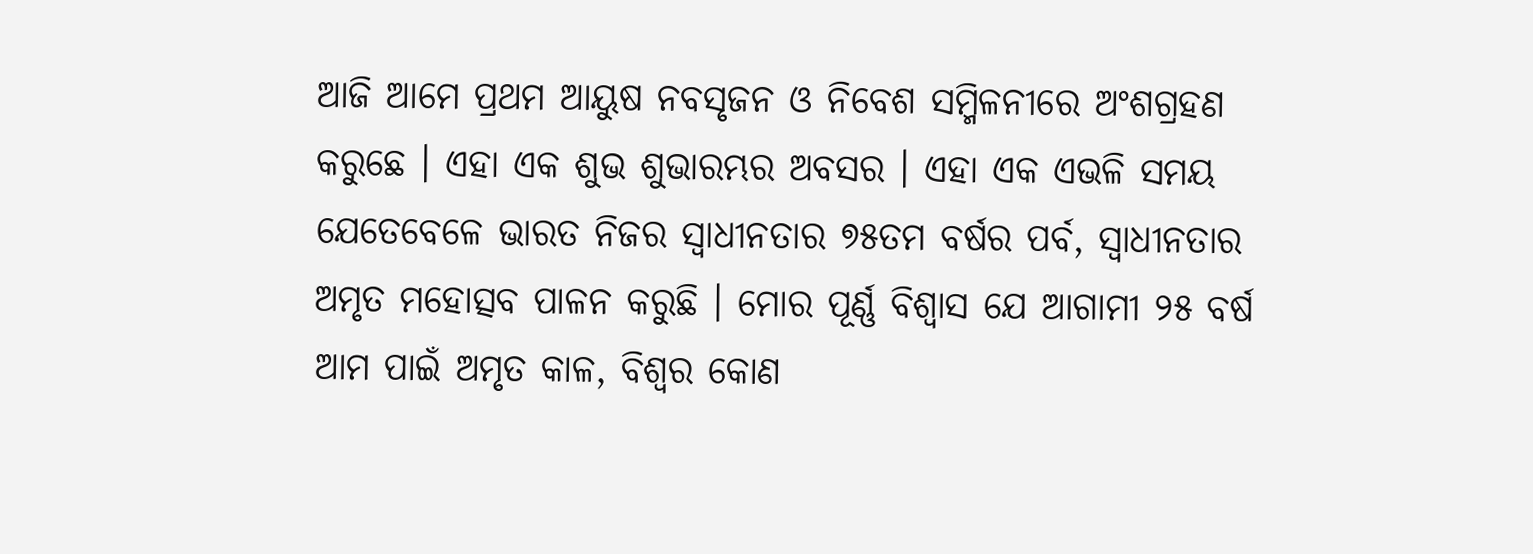ଆଜି ଆମେ ପ୍ରଥମ ଆୟୁଷ ନବସୃଜନ ଓ ନିବେଶ ସମ୍ମିଳନୀରେ ଅଂଶଗ୍ରହଣ କରୁଛେ । ଏହା ଏକ ଶୁଭ ଶୁଭାରମ୍ଭର ଅବସର । ଏହା ଏକ ଏଭଳି ସମୟ ଯେତେବେଳେ ଭାରତ ନିଜର ସ୍ୱାଧୀନତାର ୭୫ତମ ବର୍ଷର ପର୍ବ, ସ୍ୱାଧୀନତାର ଅମୃତ ମହୋତ୍ସବ ପାଳନ କରୁଛି । ମୋର ପୂର୍ଣ୍ଣ ବିଶ୍ୱାସ ଯେ ଆଗାମୀ ୨୫ ବର୍ଷ ଆମ ପାଇଁ ଅମୃତ କାଳ, ବିଶ୍ୱର କୋଣ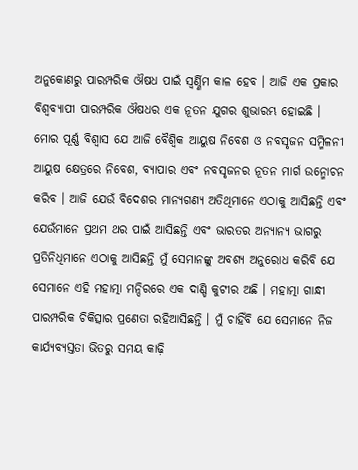ଅନୁକୋଣରୁ ପାରମ୍ପରିକ ଔଷଧ ପାଇଁ ସ୍ୱର୍ଣ୍ଣିମ କାଳ ହେବ । ଆଜି ଏକ ପ୍ରକାର ବିଶ୍ୱବ୍ୟାପୀ ପାରମ୍ପରିକ ଔଷଧର ଏକ ନୂତନ ଯୁଗର ଶୁଭାରମ୍ଭ ହୋଇଛି । ମୋର ପୂର୍ଣ୍ଣ ବିଶ୍ୱାସ ଯେ ଆଜି ବୈଶ୍ୱିକ ଆୟୁଷ ନିବେଶ ଓ ନବସୃଜନ ସମ୍ମିଳନୀ ଆୟୁଷ କ୍ଷେତ୍ରରେ ନିବେଶ, ବ୍ୟାପାର ଏବଂ ନବସୃଜନର ନୂତନ ମାର୍ଗ ଉନ୍ମୋଚନ କରିବ । ଆଜି ଯେଉଁ ବିଦେଶର ମାନ୍ୟଗଣ୍ୟ ଅତିଥିମାନେ ଏଠାକୁ ଆସିଛନ୍ତି ଏବଂ ଯେଉଁମାନେ ପ୍ରଥମ ଥର ପାଇଁ ଆସିଛନ୍ତି ଏବଂ ଭାରତର ଅନ୍ୟାନ୍ୟ ଭାଗରୁ ପ୍ରତିନିଧିମାନେ ଏଠାକୁ ଆସିଛନ୍ତି ମୁଁ ସେମାନଙ୍କୁ ଅବଶ୍ୟ ଅନୁରୋଧ କରିବି ଯେ ସେମାନେ ଏହି ମହାତ୍ମା ମନ୍ଦିରରେ ଏକ ଦାଣ୍ଡି କୁଟୀର ଅଛି । ମହାତ୍ମା ଗାନ୍ଧୀ ପାରମ୍ପରିକ ଚିକିତ୍ସାର ପ୍ରଣେତା ରହିଆସିଛନ୍ତି । ମୁଁ ଚାହିଁବି ଯେ ସେମାନେ ନିଜ କାର୍ଯ୍ୟବ୍ୟସ୍ତତା ଭିତରୁ ସମୟ କାଢ଼ି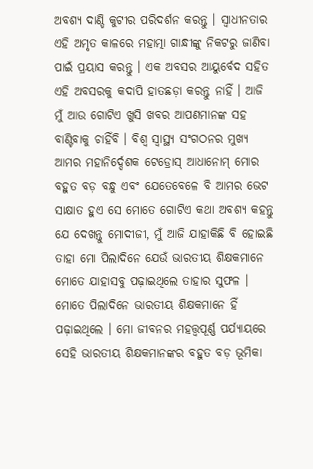ଅବଶ୍ୟ ଦାଣ୍ଡି କୁଟୀର ପରିଦର୍ଶନ କରନ୍ତୁ । ସ୍ୱାଧୀନତାର ଏହି ଅମୃତ କାଳରେ ମହାତ୍ମା ଗାନ୍ଧୀଙ୍କୁ ନିକଟରୁ ଜାଣିବା ପାଇଁ ପ୍ରୟାସ କରନ୍ତୁ । ଏକ ଅବସର ଆୟୁର୍ବେଦ ସହିତ ଏହି ଅବସରକୁ କଦାପି ହାତଛଡ଼ା କରନ୍ତୁ ନାହିଁ । ଆଜି ମୁଁ ଆଉ ଗୋଟିଏ ଖୁସି ଖବର ଆପଣମାନଙ୍କ ସହ ବାଣ୍ଟିବାକୁ ଚାହିଁବି । ବିଶ୍ୱ ସ୍ୱାସ୍ଥ୍ୟ ସଂଗଠନର ମୁଖ୍ୟ ଆମର ମହାନିର୍ଦ୍ଦେଶକ ଟେଡ୍ରୋସ୍ ଆଧାନୋମ୍ ମୋର ବହୁତ ବଡ଼ ବନ୍ଧୁ ଏବଂ ଯେତେବେଳେ ବି ଆମର ଭେଟ ସାକ୍ଷାତ ହୁଏ ସେ ମୋତେ ଗୋଟିଏ କଥା ଅବଶ୍ୟ କହନ୍ତୁ ଯେ ଦେଖନ୍ତୁ ମୋଦୀଜୀ, ମୁଁ ଆଜି ଯାହାକିଛି ବି ହୋଇଛି ତାହା ମୋ ପିଲାଦିନେ ଯେଉଁ ଭାରତୀୟ ଶିକ୍ଷକମାନେ ମୋତେ ଯାହାସବୁ ପଢ଼ାଇଥିଲେ ତାହାର ସୁଫଳ । ମୋତେ ପିଲାଦିନେ ଭାରତୀୟ ଶିକ୍ଷକମାନେ ହିଁ ପଢ଼ାଇଥିଲେ । ମୋ ଜୀବନର ମହତ୍ତ୍ୱପୂର୍ଣ୍ଣ ପର୍ଯ୍ୟାୟରେ ସେହି ଭାରତୀୟ ଶିକ୍ଷକମାନଙ୍କର ବହୁତ ବଡ଼ ଭୂମିକା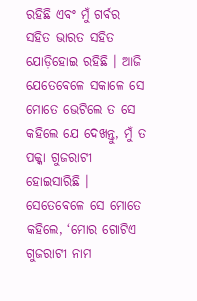ରହିଛି ଏବଂ ମୁଁ ଗର୍ବର ସହିତ ଭାରତ ସହିତ ଯୋଡ଼ିହୋଇ ରହିଛି । ଆଜି ଯେତେବେଳେ ସକାଳେ ସେ ମୋତେ ଭେଟିଲେ ତ ସେ କହିଲେ ଯେ ଦେଖନ୍ତୁ, ମୁଁ ତ ପକ୍କା ଗୁଜରାଟୀ ହୋଇସାରିଛି । ସେତେବେଳେ ସେ ମୋତେ କହିଲେ, ‘ମୋର ଗୋଟିଏ ଗୁଜରାଟୀ ନାମ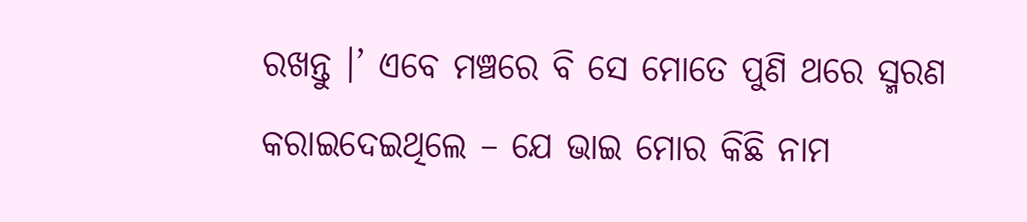ରଖନ୍ତୁ ।’ ଏବେ ମଞ୍ଚରେ ବି ସେ ମୋତେ ପୁଣି ଥରେ ସ୍ମରଣ କରାଇଦେଇଥିଲେ – ଯେ ଭାଇ ମୋର କିଛି ନାମ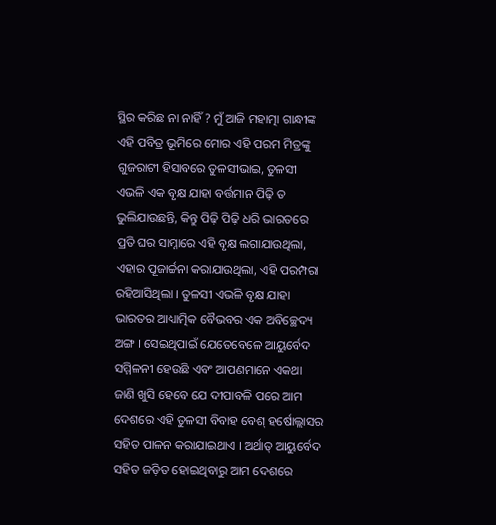ସ୍ଥିର କରିଛ ନା ନାହିଁ ? ମୁଁ ଆଜି ମହାତ୍ମା ଗାନ୍ଧୀଙ୍କ ଏହି ପବିତ୍ର ଭୂମିରେ ମୋର ଏହି ପରମ ମିତ୍ରଙ୍କୁ ଗୁଜରାଟୀ ହିସାବରେ ତୁଳସୀଭାଇ, ତୁଳସୀ ଏଭଳି ଏକ ବୃକ୍ଷ ଯାହା ବର୍ତ୍ତମାନ ପିଢ଼ି ତ ଭୁଲିଯାଉଛନ୍ତି, କିନ୍ତୁ ପିଢ଼ି ପିଢ଼ି ଧରି ଭାରତରେ ପ୍ରତି ଘର ସାମ୍ନାରେ ଏହି ବୃକ୍ଷ ଲଗାଯାଉଥିଲା, ଏହାର ପୂଜାର୍ଚ୍ଚନା କରାଯାଉଥିଲା, ଏହି ପରମ୍ପରା ରହିଆସିଥିଲା । ତୁଳସୀ ଏଭଳି ବୃକ୍ଷ ଯାହା ଭାରତର ଆଧ୍ୟାତ୍ମିକ ବୈଭବର ଏକ ଅବିଚ୍ଛେଦ୍ୟ ଅଙ୍ଗ । ସେଇଥିପାଇଁ ଯେତେବେଳେ ଆୟୁର୍ବେଦ ସମ୍ମିଳନୀ ହେଉଛି ଏବଂ ଆପଣମାନେ ଏକଥା ଜାଣି ଖୁସି ହେବେ ଯେ ଦୀପାବଳି ପରେ ଆମ ଦେଶରେ ଏହି ତୁଳସୀ ବିବାହ ବେଶ୍ ହର୍ଷୋଲ୍ଲାସର ସହିତ ପାଳନ କରାଯାଇଥାଏ । ଅର୍ଥାତ୍ ଆୟୁର୍ବେଦ ସହିତ ଜଡ଼ିତ ହୋଇଥିବାରୁ ଆମ ଦେଶରେ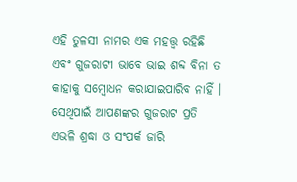ଏହି ତୁଳସୀ ନାମର ଏକ ମହତ୍ତ୍ୱ ରହିଛି ଏବଂ ଗୁଜରାଟୀ ଭାବେ ଭାଇ ଶବ୍ଦ ବିନା ତ କାହାକୁ ସମ୍ବୋଧନ କରାଯାଇପାରିବ ନାହିଁ । ସେଥିପାଇଁ ଆପଣଙ୍କର ଗୁଜରାଟ ପ୍ରତି ଏଭଳି ଶ୍ରଦ୍ଧା ଓ ସଂପର୍କ ଜାରି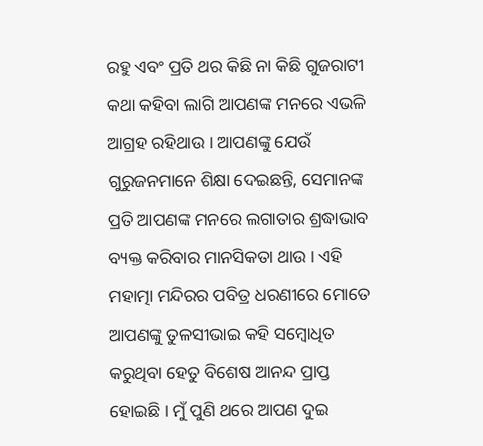ରହୁ ଏବଂ ପ୍ରତି ଥର କିଛି ନା କିଛି ଗୁଜରାଟୀ କଥା କହିବା ଲାଗି ଆପଣଙ୍କ ମନରେ ଏଭଳି ଆଗ୍ରହ ରହିଥାଉ । ଆପଣଙ୍କୁ ଯେଉଁ ଗୁରୁଜନମାନେ ଶିକ୍ଷା ଦେଇଛନ୍ତି, ସେମାନଙ୍କ ପ୍ରତି ଆପଣଙ୍କ ମନରେ ଲଗାତାର ଶ୍ରଦ୍ଧାଭାବ ବ୍ୟକ୍ତ କରିବାର ମାନସିକତା ଥାଉ । ଏହି ମହାତ୍ମା ମନ୍ଦିରର ପବିତ୍ର ଧରଣୀରେ ମୋତେ ଆପଣଙ୍କୁ ତୁଳସୀଭାଇ କହି ସମ୍ବୋଧିତ କରୁଥିବା ହେତୁ ବିଶେଷ ଆନନ୍ଦ ପ୍ରାପ୍ତ ହୋଇଛି । ମୁଁ ପୁଣି ଥରେ ଆପଣ ଦୁଇ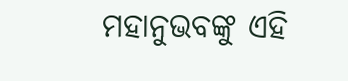ମହାନୁଭବଙ୍କୁ ଏହି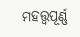ମହତ୍ତ୍ୱପୂର୍ଣ୍ଣ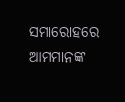ସମାରୋହରେ ଆମମାନଙ୍କ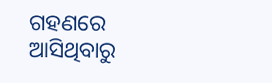ଗହଣରେ ଆସିଥିବାରୁ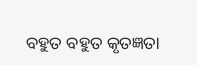ବହୁତ ବହୁତ କୃତଜ୍ଞତା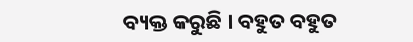ବ୍ୟକ୍ତ କରୁଛି । ବହୁତ ବହୁତ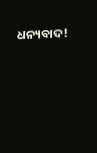ଧନ୍ୟବାଦ!